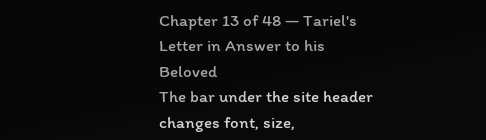Chapter 13 of 48 — Tariel's Letter in Answer to his Beloved
The bar under the site header changes font, size,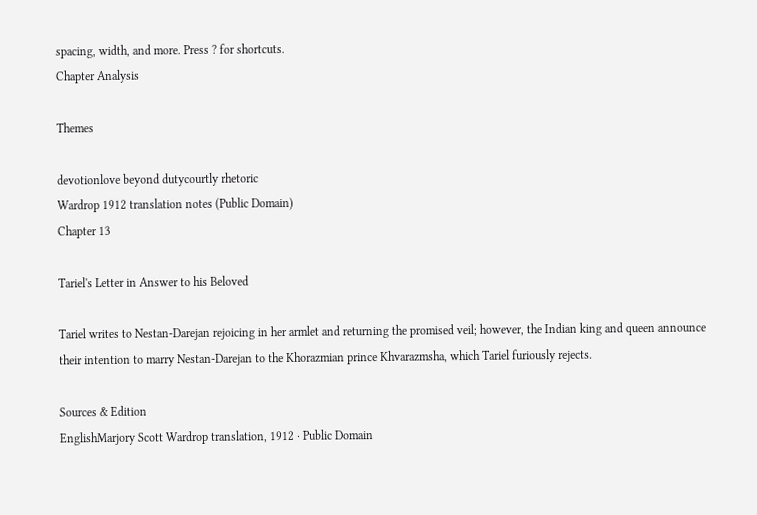spacing, width, and more. Press ? for shortcuts.
Chapter Analysis

Themes

devotionlove beyond dutycourtly rhetoric
Wardrop 1912 translation notes (Public Domain)
Chapter 13

Tariel's Letter in Answer to his Beloved

Tariel writes to Nestan-Darejan rejoicing in her armlet and returning the promised veil; however, the Indian king and queen announce their intention to marry Nestan-Darejan to the Khorazmian prince Khvarazmsha, which Tariel furiously rejects.

Sources & Edition
EnglishMarjory Scott Wardrop translation, 1912 · Public Domain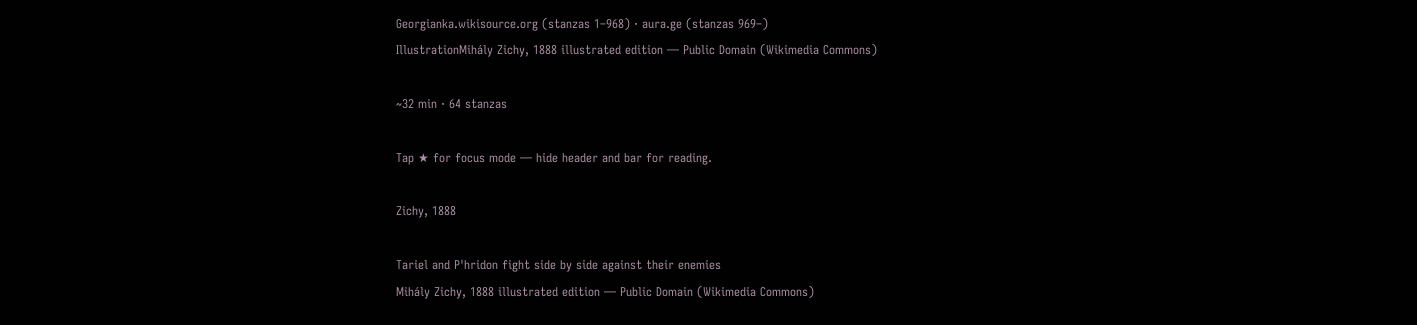Georgianka.wikisource.org (stanzas 1–968) · aura.ge (stanzas 969–)
IllustrationMihály Zichy, 1888 illustrated edition — Public Domain (Wikimedia Commons)

~32 min · 64 stanzas

Tap ★ for focus mode — hide header and bar for reading.

Zichy, 1888

Tariel and P'hridon fight side by side against their enemies
Mihály Zichy, 1888 illustrated edition — Public Domain (Wikimedia Commons)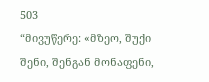503
“მივუწერე: «მზეო, შუქი შენი, შენგან მონაფენი,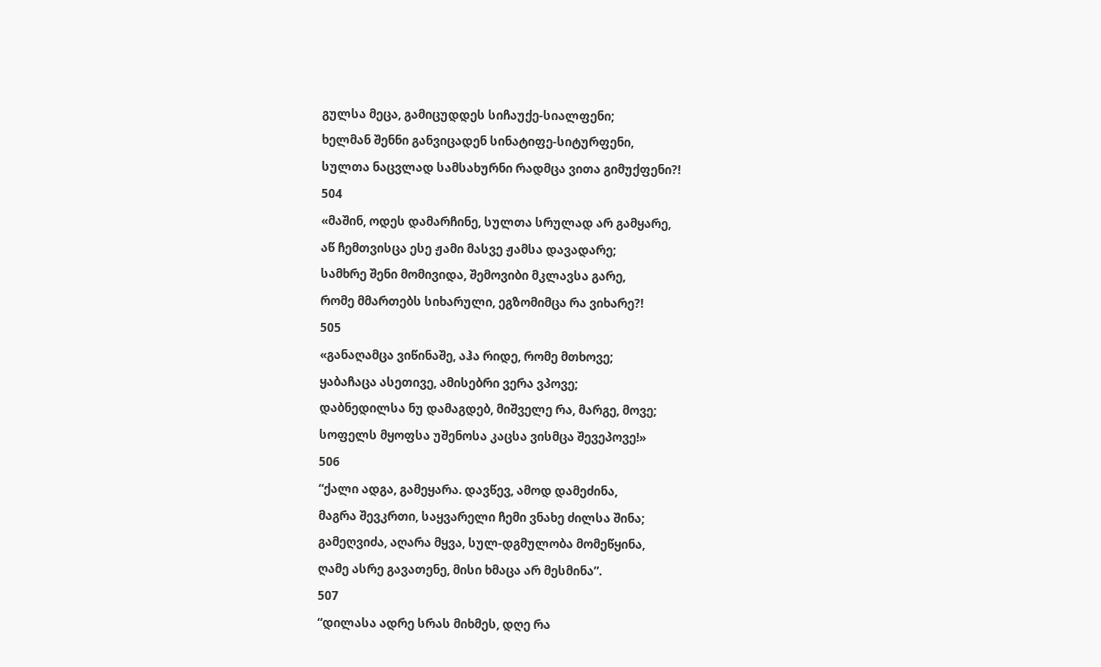გულსა მეცა, გამიცუდდეს სიჩაუქე-სიალფენი;
ხელმან შენნი განვიცადენ სინატიფე-სიტურფენი,
სულთა ნაცვლად სამსახურნი რადმცა ვითა გიმუქფენი?!
504
«მაშინ, ოდეს დამარჩინე, სულთა სრულად არ გამყარე,
აწ ჩემთვისცა ესე ჟამი მასვე ჟამსა დავადარე;
სამხრე შენი მომივიდა, შემოვიბი მკლავსა გარე,
რომე მმართებს სიხარული, ეგზომიმცა რა ვიხარე?!
505
«განაღამცა ვიწინაშე, აჰა რიდე, რომე მთხოვე;
ყაბაჩაცა ასეთივე, ამისებრი ვერა ვპოვე;
დაბნედილსა ნუ დამაგდებ, მიშველე რა, მარგე, მოვე;
სოფელს მყოფსა უშენოსა კაცსა ვისმცა შევეპოვე!»
506
“ქალი ადგა, გამეყარა. დავწევ, ამოდ დამეძინა,
მაგრა შევკრთი, საყვარელი ჩემი ვნახე ძილსა შინა;
გამეღვიძა, აღარა მყვა, სულ-დგმულობა მომეწყინა,
ღამე ასრე გავათენე, მისი ხმაცა არ მესმინა”.
507
“დილასა ადრე სრას მიხმეს, დღე რა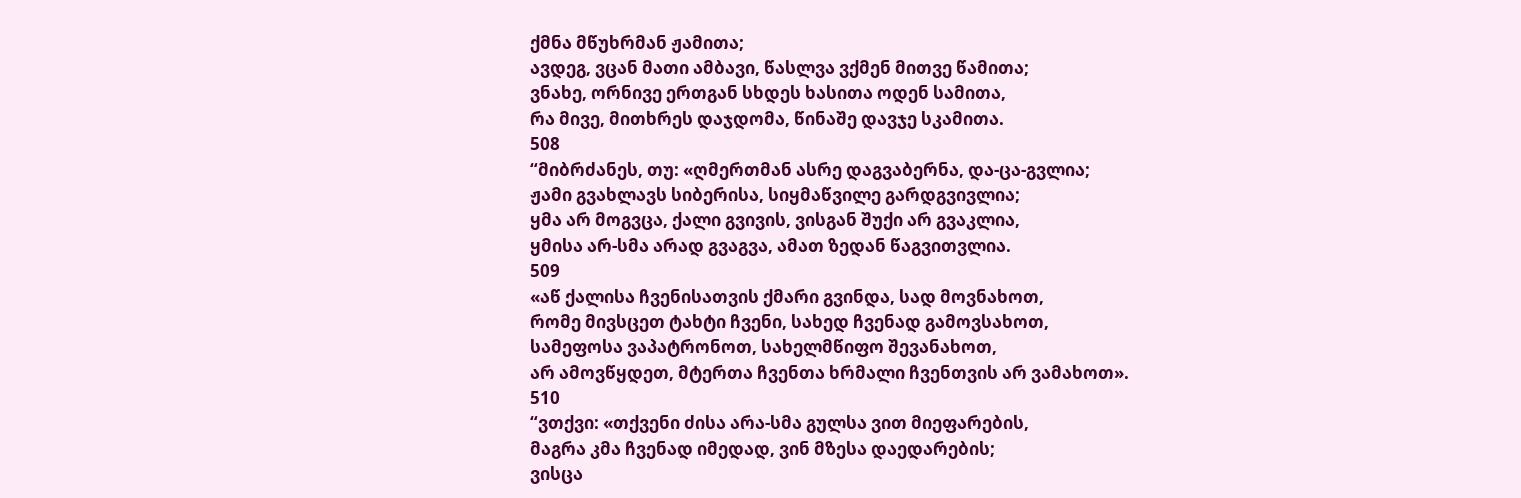ქმნა მწუხრმან ჟამითა;
ავდეგ, ვცან მათი ამბავი, წასლვა ვქმენ მითვე წამითა;
ვნახე, ორნივე ერთგან სხდეს ხასითა ოდენ სამითა,
რა მივე, მითხრეს დაჯდომა, წინაშე დავჯე სკამითა.
508
“მიბრძანეს, თუ: «ღმერთმან ასრე დაგვაბერნა, და-ცა-გვლია;
ჟამი გვახლავს სიბერისა, სიყმაწვილე გარდგვივლია;
ყმა არ მოგვცა, ქალი გვივის, ვისგან შუქი არ გვაკლია,
ყმისა არ-სმა არად გვაგვა, ამათ ზედან წაგვითვლია.
509
«აწ ქალისა ჩვენისათვის ქმარი გვინდა, სად მოვნახოთ,
რომე მივსცეთ ტახტი ჩვენი, სახედ ჩვენად გამოვსახოთ,
სამეფოსა ვაპატრონოთ, სახელმწიფო შევანახოთ,
არ ამოვწყდეთ, მტერთა ჩვენთა ხრმალი ჩვენთვის არ ვამახოთ».
510
“ვთქვი: «თქვენი ძისა არა-სმა გულსა ვით მიეფარების,
მაგრა კმა ჩვენად იმედად, ვინ მზესა დაედარების;
ვისცა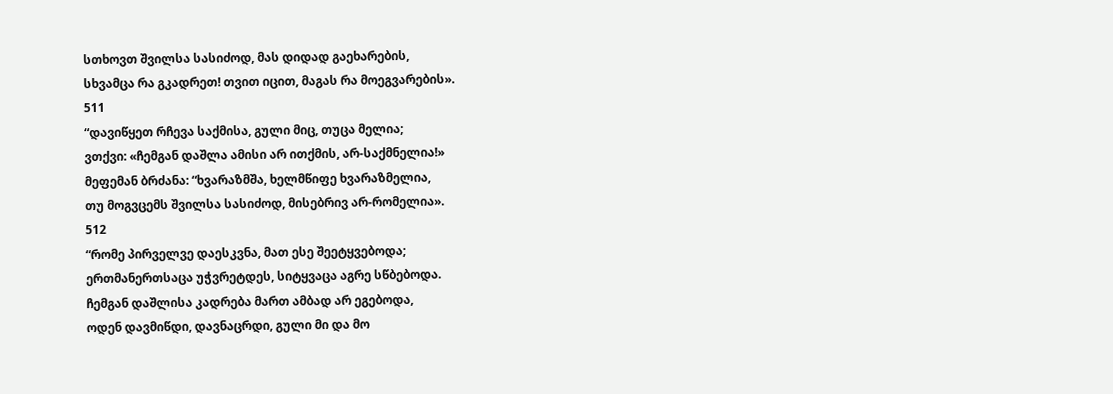სთხოვთ შვილსა სასიძოდ, მას დიდად გაეხარების,
სხვამცა რა გკადრეთ! თვით იცით, მაგას რა მოეგვარების».
511
“დავიწყეთ რჩევა საქმისა, გული მიც, თუცა მელია;
ვთქვი: «ჩემგან დაშლა ამისი არ ითქმის, არ-საქმნელია!»
მეფემან ბრძანა: “ხვარაზმშა, ხელმწიფე ხვარაზმელია,
თუ მოგვცემს შვილსა სასიძოდ, მისებრივ არ-რომელია».
512
“რომე პირველვე დაესკვნა, მათ ესე შეეტყვებოდა;
ერთმანერთსაცა უჭვრეტდეს, სიტყვაცა აგრე სწბებოდა.
ჩემგან დაშლისა კადრება მართ ამბად არ ეგებოდა,
ოდენ დავმიწდი, დავნაცრდი, გული მი და მო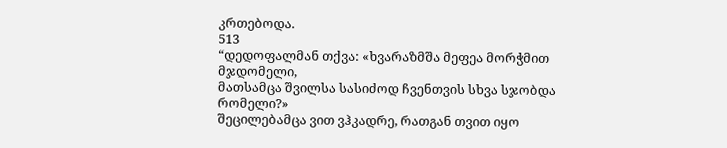კრთებოდა.
513
“დედოფალმან თქვა: «ხვარაზმშა მეფეა მორჭმით მჯდომელი,
მათსამცა შვილსა სასიძოდ ჩვენთვის სხვა სჯობდა რომელი?»
შეცილებამცა ვით ვჰკადრე, რათგან თვით იყო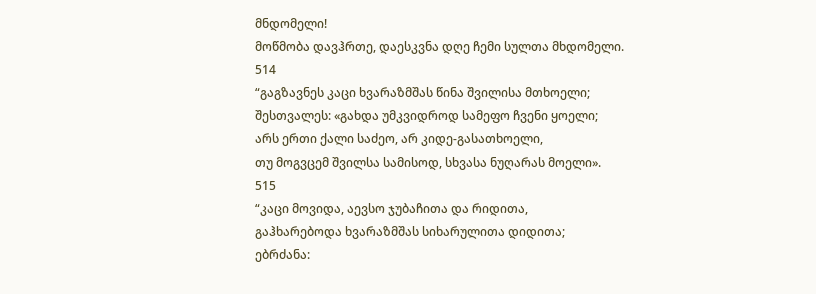მნდომელი!
მოწმობა დავჰრთე, დაესკვნა დღე ჩემი სულთა მხდომელი.
514
“გაგზავნეს კაცი ხვარაზმშას წინა შვილისა მთხოელი;
შესთვალეს: «გახდა უმკვიდროდ სამეფო ჩვენი ყოელი;
არს ერთი ქალი საძეო, არ კიდე-გასათხოელი,
თუ მოგვცემ შვილსა სამისოდ, სხვასა ნუღარას მოელი».
515
“კაცი მოვიდა, აევსო ჯუბაჩითა და რიდითა,
გაჰხარებოდა ხვარაზმშას სიხარულითა დიდითა;
ებრძანა: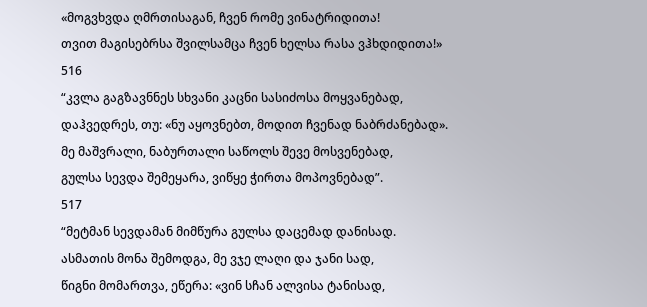«მოგვხვდა ღმრთისაგან, ჩვენ რომე ვინატრიდითა!
თვით მაგისებრსა შვილსამცა ჩვენ ხელსა რასა ვჰხდიდითა!»
516
“კვლა გაგზავნნეს სხვანი კაცნი სასიძოსა მოყვანებად,
დაჰვედრეს, თუ: «ნუ აყოვნებთ, მოდით ჩვენად ნაბრძანებად».
მე მაშვრალი, ნაბურთალი საწოლს შევე მოსვენებად,
გულსა სევდა შემეყარა, ვიწყე ჭირთა მოპოვნებად”.
517
“მეტმან სევდამან მიმწურა გულსა დაცემად დანისად.
ასმათის მონა შემოდგა, მე ვჯე ლაღი და ჯანი სად,
წიგნი მომართვა, ეწერა: «ვინ სჩან ალვისა ტანისად,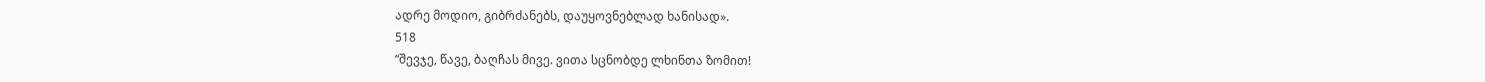ადრე მოდიო, გიბრძანებს, დაუყოვნებლად ხანისად».
518
“შევჯე, წავე, ბაღჩას მივე. ვითა სცნობდე ლხინთა ზომით!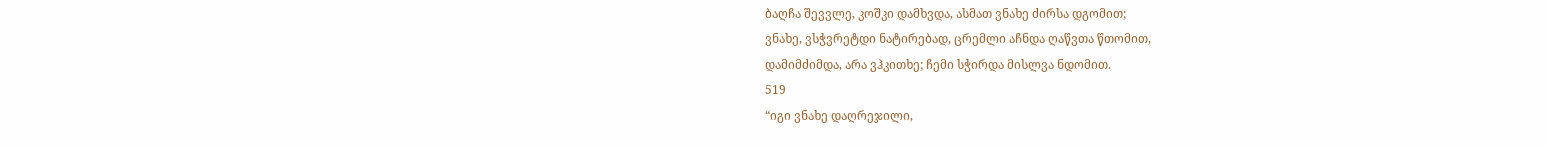ბაღჩა შევვლე, კოშკი დამხვდა, ასმათ ვნახე ძირსა დგომით;
ვნახე, ვსჭვრეტდი ნატირებად, ცრემლი აჩნდა ღაწვთა წთომით,
დამიმძიმდა, არა ვჰკითხე; ჩემი სჭირდა მისლვა ნდომით.
519
“იგი ვნახე დაღრეჯილი,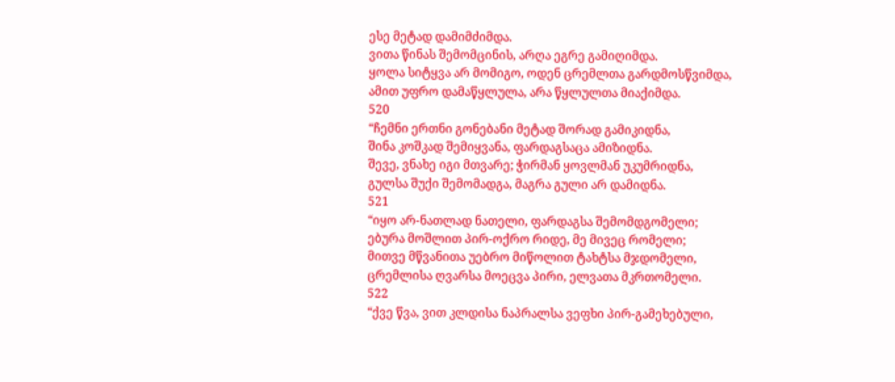ესე მეტად დამიმძიმდა.
ვითა წინას შემომცინის, არღა ეგრე გამიღიმდა.
ყოლა სიტყვა არ მომიგო, ოდენ ცრემლთა გარდმოსწვიმდა,
ამით უფრო დამაწყლულა, არა წყლულთა მიაქიმდა.
520
“ჩემნი ერთნი გონებანი მეტად შორად გამიკიდნა,
შინა კოშკად შემიყვანა, ფარდაგსაცა ამიზიდნა.
შევე, ვნახე იგი მთვარე; ჭირმან ყოვლმან უკუმრიდნა,
გულსა შუქი შემომადგა, მაგრა გული არ დამიდნა.
521
“იყო არ-ნათლად ნათელი, ფარდაგსა შემომდგომელი;
ებურა მოშლით პირ-ოქრო რიდე, მე მივეც რომელი;
მითვე მწვანითა უებრო მიწოლით ტახტსა მჯდომელი,
ცრემლისა ღვარსა მოეცვა პირი, ელვათა მკრთომელი.
522
“ქვე წვა, ვით კლდისა ნაპრალსა ვეფხი პირ-გამეხებული,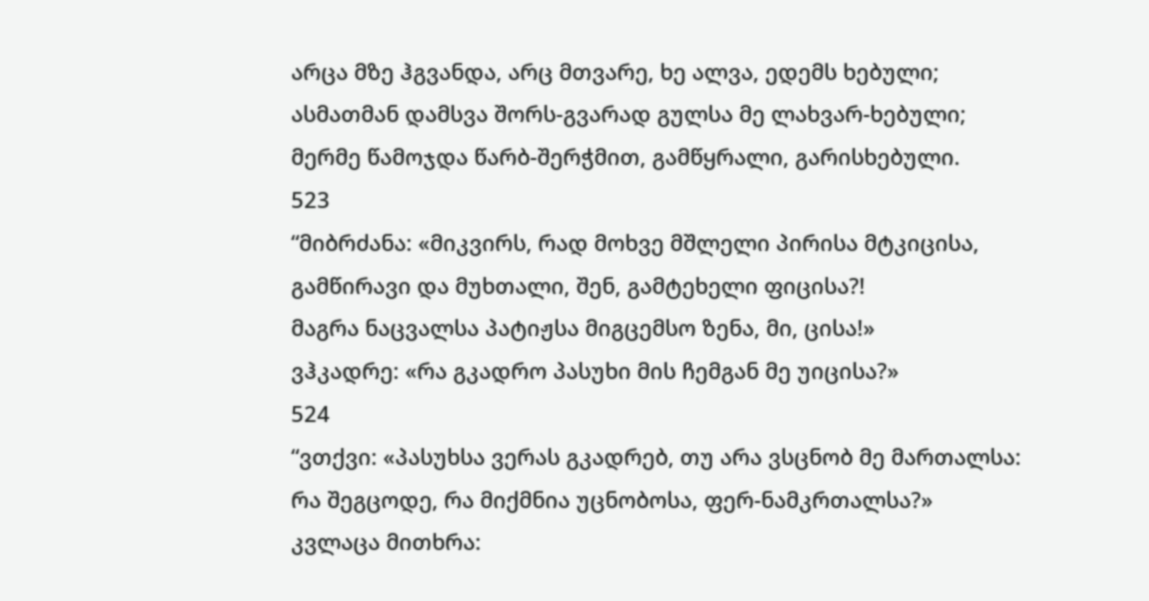არცა მზე ჰგვანდა, არც მთვარე, ხე ალვა, ედემს ხებული;
ასმათმან დამსვა შორს-გვარად გულსა მე ლახვარ-ხებული;
მერმე წამოჯდა წარბ-შერჭმით, გამწყრალი, გარისხებული.
523
“მიბრძანა: «მიკვირს, რად მოხვე მშლელი პირისა მტკიცისა,
გამწირავი და მუხთალი, შენ, გამტეხელი ფიცისა?!
მაგრა ნაცვალსა პატიჟსა მიგცემსო ზენა, მი, ცისა!»
ვჰკადრე: «რა გკადრო პასუხი მის ჩემგან მე უიცისა?»
524
“ვთქვი: «პასუხსა ვერას გკადრებ, თუ არა ვსცნობ მე მართალსა:
რა შეგცოდე, რა მიქმნია უცნობოსა, ფერ-ნამკრთალსა?»
კვლაცა მითხრა: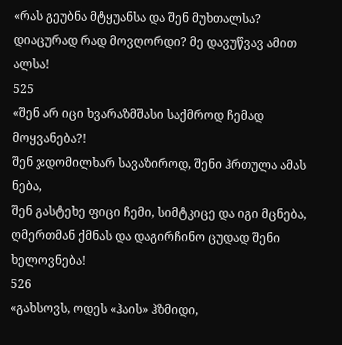«რას გეუბნა მტყუანსა და შენ მუხთალსა?
დიაცურად რად მოვღორდი? მე დავუწვავ ამით ალსა!
525
«შენ არ იცი ხვარაზმშასი საქმროდ ჩემად მოყვანება?!
შენ ჯდომილხარ სავაზიროდ, შენი ჰრთულა ამას ნება,
შენ გასტეხე ფიცი ჩემი, სიმტკიცე და იგი მცნება,
ღმერთმან ქმნას და დაგირჩინო ცუდად შენი ხელოვნება!
526
«გახსოვს, ოდეს «ჰაის» ჰზმიდი,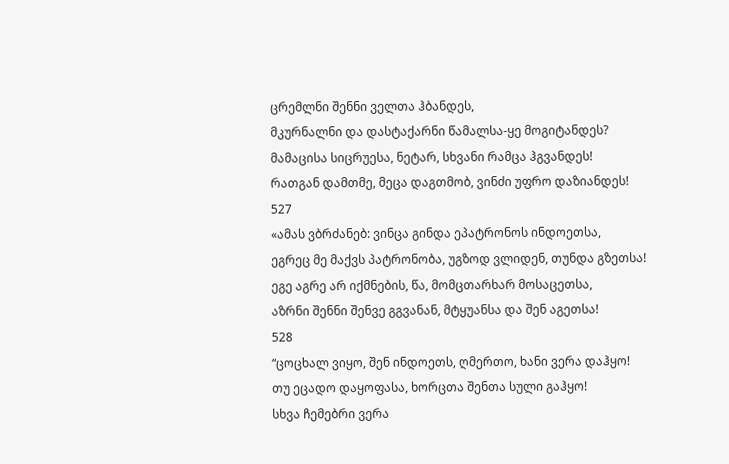ცრემლნი შენნი ველთა ჰბანდეს,
მკურნალნი და დასტაქარნი წამალსა-ყე მოგიტანდეს?
მამაცისა სიცრუესა, ნეტარ, სხვანი რამცა ჰგვანდეს!
რათგან დამთმე, მეცა დაგთმობ, ვინძი უფრო დაზიანდეს!
527
«ამას ვბრძანებ: ვინცა გინდა ეპატრონოს ინდოეთსა,
ეგრეც მე მაქვს პატრონობა, უგზოდ ვლიდენ, თუნდა გზეთსა!
ეგე აგრე არ იქმნების, წა, მომცთარხარ მოსაცეთსა,
აზრნი შენნი შენვე გგვანან, მტყუანსა და შენ აგეთსა!
528
“ცოცხალ ვიყო, შენ ინდოეთს, ღმერთო, ხანი ვერა დაჰყო!
თუ ეცადო დაყოფასა, ხორცთა შენთა სული გაჰყო!
სხვა ჩემებრი ვერა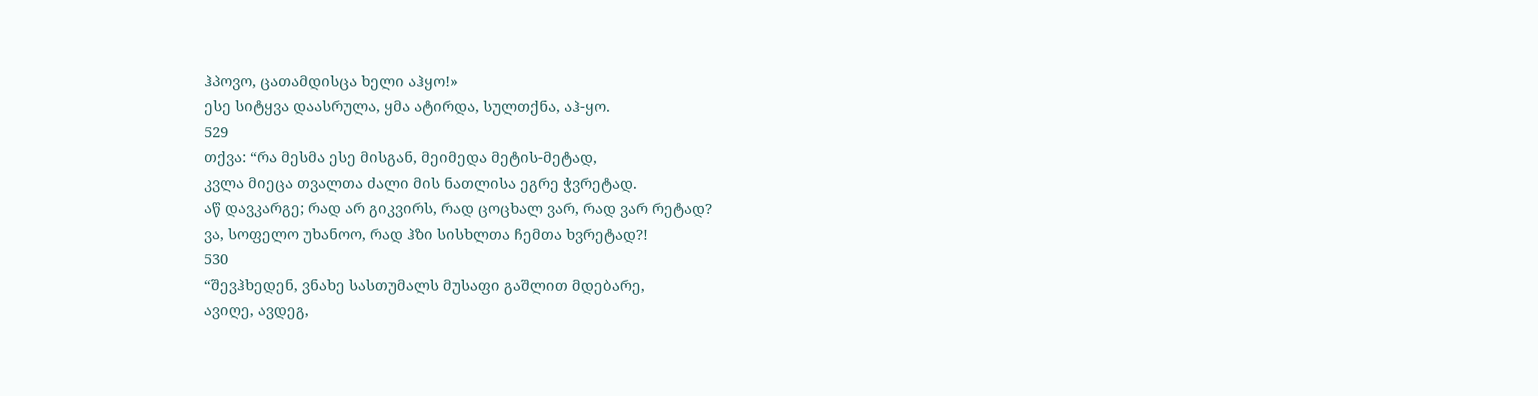ჰპოვო, ცათამდისცა ხელი აჰყო!»
ესე სიტყვა დაასრულა, ყმა ატირდა, სულთქნა, აჰ-ყო.
529
თქვა: “რა მესმა ესე მისგან, მეიმედა მეტის-მეტად,
კვლა მიეცა თვალთა ძალი მის ნათლისა ეგრე ჭვრეტად.
აწ დავკარგე; რად არ გიკვირს, რად ცოცხალ ვარ, რად ვარ რეტად?
ვა, სოფელო უხანოო, რად ჰზი სისხლთა ჩემთა ხვრეტად?!
530
“შევჰხედენ, ვნახე სასთუმალს მუსაფი გაშლით მდებარე,
ავიღე, ავდეგ,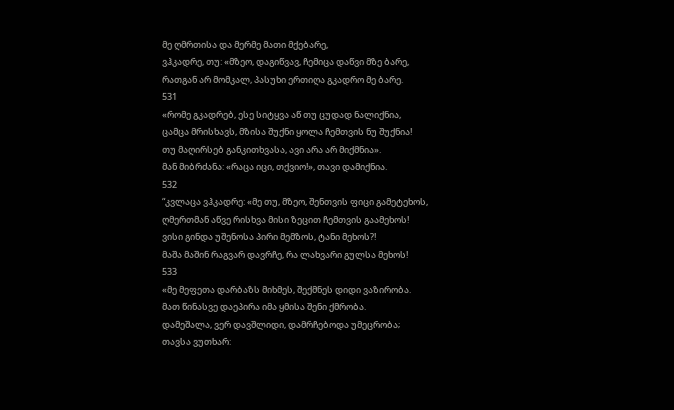მე ღმრთისა და მერმე მათი მქებარე,
ვჰკადრე, თუ: «მზეო, დაგიწვავ, ჩემიცა დაწვი მზე ბარე,
რათგან არ მომკალ, პასუხი ერთიღა გკადრო მე ბარე.
531
«რომე გკადრებ, ესე სიტყვა აწ თუ ცუდად ნალიქნია,
ცამცა მრისხავს, მზისა შუქნი ყოლა ჩემთვის ნუ შუქნია!
თუ მაღირსებ განკითხვასა, ავი არა არ მიქმნია».
მან მიბრძანა: «რაცა იცი, თქვიო!», თავი დამიქნია.
532
“კვლაცა ვჰკადრე: «მე თუ, მზეო, შენთვის ფიცი გამეტეხოს,
ღმერთმან აწვე რისხვა მისი ზეცით ჩემთვის გაამეხოს!
ვისი გინდა უშენოსა პირი მემზოს, ტანი მეხოს?!
მაშა მაშინ რაგვარ დავრჩე, რა ლახვარი გულსა მეხოს!
533
«მე მეფეთა დარბაზს მიხმეს, შექმნეს დიდი ვაზირობა.
მათ წინასვე დაეპირა იმა ყმისა შენი ქმრობა.
დამეშალა, ვერ დავშლიდი, დამრჩებოდა უმეცრობა;
თავსა ვუთხარ: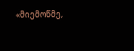«მიემოწმე,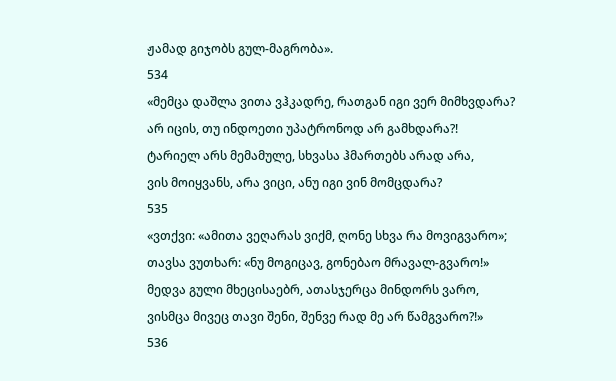ჟამად გიჯობს გულ-მაგრობა».
534
«მემცა დაშლა ვითა ვჰკადრე, რათგან იგი ვერ მიმხვდარა?
არ იცის, თუ ინდოეთი უპატრონოდ არ გამხდარა?!
ტარიელ არს მემამულე, სხვასა ჰმართებს არად არა,
ვის მოიყვანს, არა ვიცი, ანუ იგი ვინ მომცდარა?
535
«ვთქვი: «ამითა ვეღარას ვიქმ, ღონე სხვა რა მოვიგვარო»;
თავსა ვუთხარ: «ნუ მოგიცავ, გონებაო მრავალ-გვარო!»
მედვა გული მხეცისაებრ, ათასჯერცა მინდორს ვარო,
ვისმცა მივეც თავი შენი, შენვე რად მე არ წამგვარო?!»
536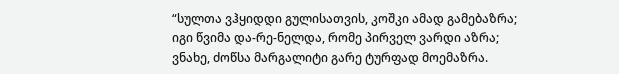“სულთა ვჰყიდდი გულისათვის, კოშკი ამად გამებაზრა;
იგი წვიმა და-რე-ნელდა, რომე პირველ ვარდი აზრა;
ვნახე, ძოწსა მარგალიტი გარე ტურფად მოემაზრა.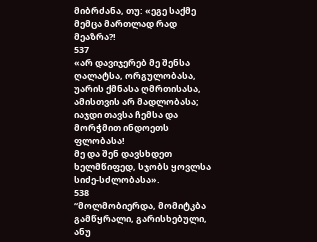მიბრძანა, თუ: «ეგე საქმე მემცა მართლად რად მეაზრა?!
537
«არ დავიჯერებ მე შენსა ღალატსა, ორგულობასა,
უარის ქმნასა ღმრთისასა, ამისთვის არ მადლობასა;
იაჯდი თავსა ჩემსა და მორჭმით ინდოეთს ფლობასა!
მე და შენ დავსხდეთ ხელმწიფედ, სჯობს ყოვლსა სიძე-სძლობასა».
538
“მოლმობიერდა, მომიტკბა გამწყრალი, გარისხებული,
ანუ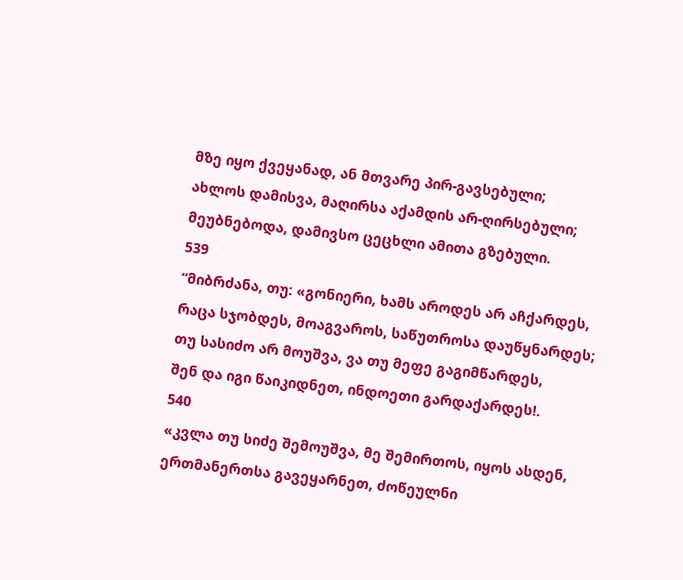მზე იყო ქვეყანად, ან მთვარე პირ-გავსებული;
ახლოს დამისვა, მაღირსა აქამდის არ-ღირსებული;
მეუბნებოდა, დამივსო ცეცხლი ამითა გზებული.
539
“მიბრძანა, თუ: «გონიერი, ხამს აროდეს არ აჩქარდეს,
რაცა სჯობდეს, მოაგვაროს, საწუთროსა დაუწყნარდეს;
თუ სასიძო არ მოუშვა, ვა თუ მეფე გაგიმწარდეს,
შენ და იგი წაიკიდნეთ, ინდოეთი გარდაქარდეს!.
540
«კვლა თუ სიძე შემოუშვა, მე შემირთოს, იყოს ასდენ,
ერთმანერთსა გავეყარნეთ, ძოწეულნი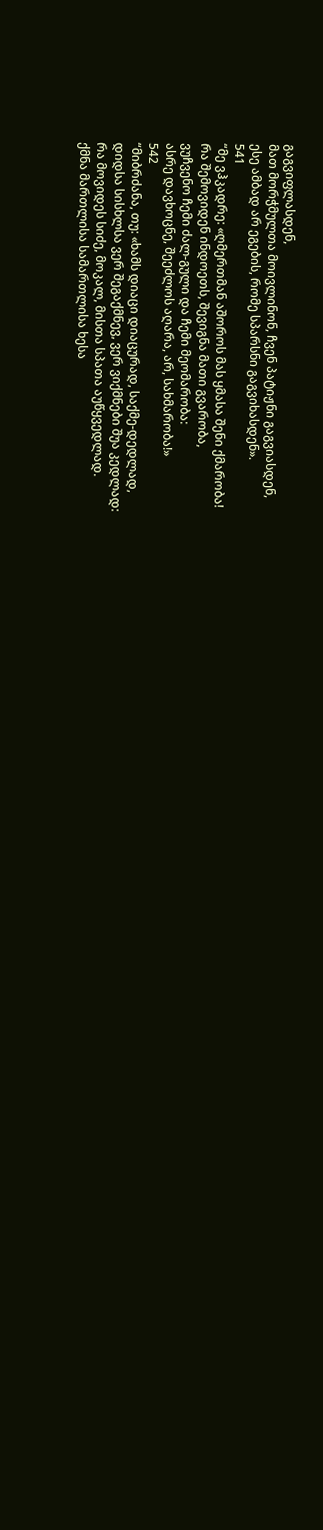გაგვიფლასდენ,
მათ მორჭმულთა მოივლინონ, ჩვენ პატიჟნი გაგვიასდენ,
ესე ამბად არ ეგების, რომე სპარსნი გაგვიხასდენ».
541
“მე ვჰკადრე: «ღმერთმან აშოროს მას ყმასა შენი ქმარობა!
რა შემოვიდენ ინდოეთს, შევიგნა მათი გვარობა,
ვუჩვენო ჩემი ძალ-გული და ჩემი მეომარობა:
ასრე დავხოცნე, შეეძლოს აღარა, არ, სახმარობა!»
542
“მიბრძანა, თუ: «ხამს დიაცი დიაცურად, საქმე-დედლად,
დიდსა სისხლსა ვერ შეგაქმნევ, ვერ ვიქმნები შუა კედლად:
რა მოვიდეს სიძე, მოკალ, მისთა სპათა აუწყვედლად.
ქმნა მართლისა სამართლისა ხესა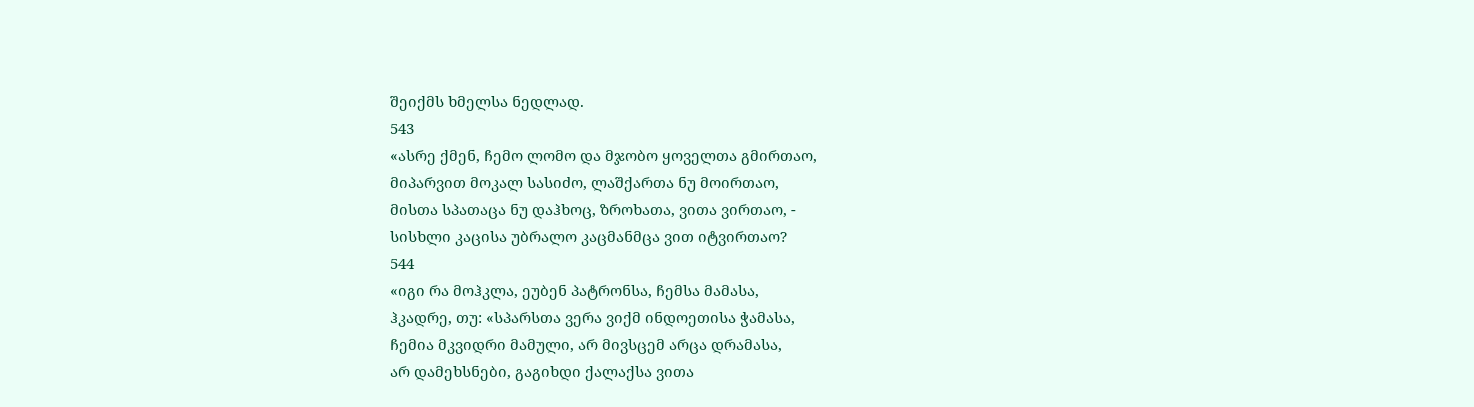შეიქმს ხმელსა ნედლად.
543
«ასრე ქმენ, ჩემო ლომო და მჯობო ყოველთა გმირთაო,
მიპარვით მოკალ სასიძო, ლაშქართა ნუ მოირთაო,
მისთა სპათაცა ნუ დაჰხოც, ზროხათა, ვითა ვირთაო, -
სისხლი კაცისა უბრალო კაცმანმცა ვით იტვირთაო?
544
«იგი რა მოჰკლა, ეუბენ პატრონსა, ჩემსა მამასა,
ჰკადრე, თუ: «სპარსთა ვერა ვიქმ ინდოეთისა ჭამასა,
ჩემია მკვიდრი მამული, არ მივსცემ არცა დრამასა,
არ დამეხსნები, გაგიხდი ქალაქსა ვითა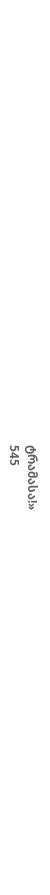ტრამასა!»
545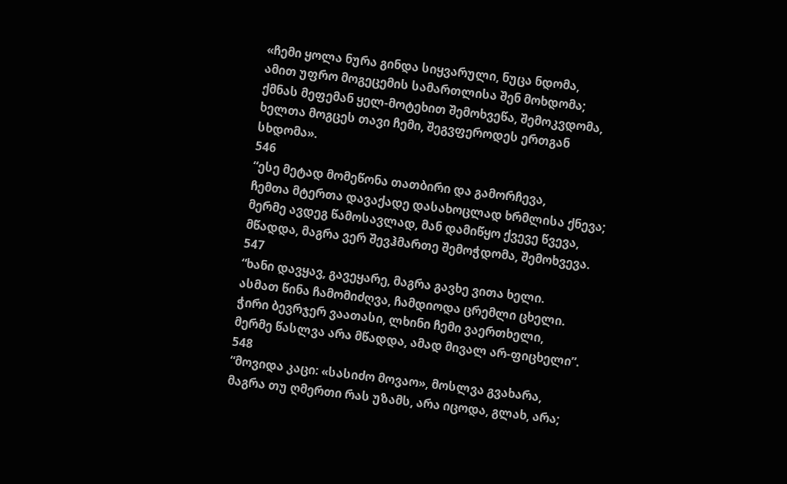«ჩემი ყოლა ნურა გინდა სიყვარული, ნუცა ნდომა,
ამით უფრო მოგეცემის სამართლისა შენ მოხდომა;
ქმნას მეფემან ყელ-მოტეხით შემოხვეწა, შემოკვდომა,
ხელთა მოგცეს თავი ჩემი, შეგვფეროდეს ერთგან სხდომა».
546
“ესე მეტად მომეწონა თათბირი და გამორჩევა,
ჩემთა მტერთა დავაქადე დასახოცლად ხრმლისა ქნევა;
მერმე ავდეგ წამოსავლად, მან დამიწყო ქვევე წვევა,
მწადდა, მაგრა ვერ შევჰმართე შემოჭდომა, შემოხვევა.
547
“ხანი დავყავ, გავეყარე, მაგრა გავხე ვითა ხელი.
ასმათ წინა ჩამომიძღვა, ჩამდიოდა ცრემლი ცხელი.
ჭირი ბევრჯერ ვაათასი, ლხინი ჩემი ვაერთხელი,
მერმე წასლვა არა მწადდა, ამად მივალ არ-ფიცხელი”.
548
“მოვიდა კაცი: «სასიძო მოვაო», მოსლვა გვახარა,
მაგრა თუ ღმერთი რას უზამს, არა იცოდა, გლახ, არა;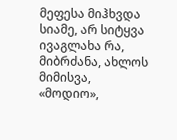მეფესა მიჰხვდა სიამე, არ სიტყვა ივაგლახა რა,
მიბრძანა, ახლოს მიმისვა, «მოდიო»,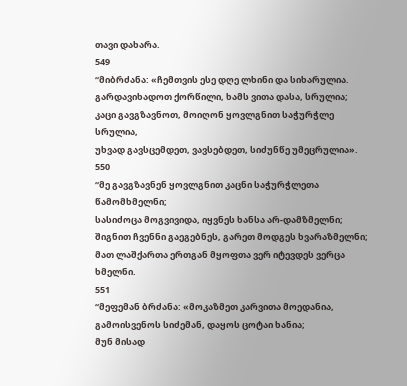თავი დახარა.
549
“მიბრძანა: «ჩემთვის ესე დღე ლხინი და სიხარულია.
გარდავიხადოთ ქორწილი, ხამს ვითა დასა, სრულია;
კაცი გავგზავნოთ, მოიღონ ყოვლგნით საჭურჭლე სრულია,
უხვად გავსცემდეთ, ვავსებდეთ, სიძუნწე უმეცრულია».
550
“მე გავგზავნენ ყოვლგნით კაცნი საჭურჭლეთა წამომხმელნი;
სასიძოცა მოგვივიდა, იყვნეს ხანსა არ-დამზმელნი;
შიგნით ჩვენნი გაეგებნეს, გარეთ მოდგეს ხვარაზმელნი;
მათ ლაშქართა ერთგან მყოფთა ვერ იტევდეს ვერცა ხმელნი.
551
“მეფემან ბრძანა: «მოკაზმეთ კარვითა მოედანია,
გამოისვენოს სიძემან, დაყოს ცოტაი ხანია;
მუნ მისად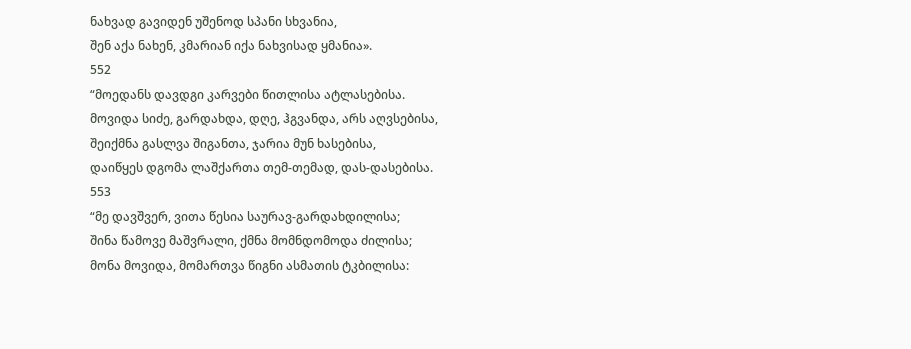ნახვად გავიდენ უშენოდ სპანი სხვანია,
შენ აქა ნახენ, კმარიან იქა ნახვისად ყმანია».
552
“მოედანს დავდგი კარვები წითლისა ატლასებისა.
მოვიდა სიძე, გარდახდა, დღე, ჰგვანდა, არს აღვსებისა,
შეიქმნა გასლვა შიგანთა, ჯარია მუნ ხასებისა,
დაიწყეს დგომა ლაშქართა თემ-თემად, დას-დასებისა.
553
“მე დავშვერ, ვითა წესია საურავ-გარდახდილისა;
შინა წამოვე მაშვრალი, ქმნა მომნდომოდა ძილისა;
მონა მოვიდა, მომართვა წიგნი ასმათის ტკბილისა: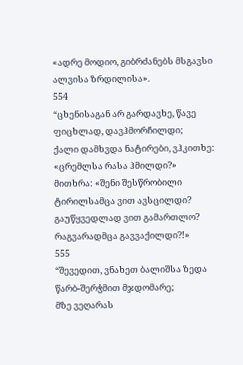«ადრე მოდიო, გიბრძანებს მსგავსი ალვისა ზრდილისა».
554
“ცხენისაგან არ გარდავხე, წავე ფიცხლად, დავჰმორჩილდი;
ქალი დამხვდა ნატირები, ვჰკითხე: «ცრემლსა რასა ჰმილდი?»
მითხრა: «შენი შესწრობილი ტირილსამცა ვით ავსცილდი?
გაუწყვედლად ვით გამართლო? რაგვარადმცა გავვაქილდი?!»
555
“შევედით, ვნახეთ ბალიშსა ზედა წარბ-შერჭმით მჯდომარე;
მზე ვეღარას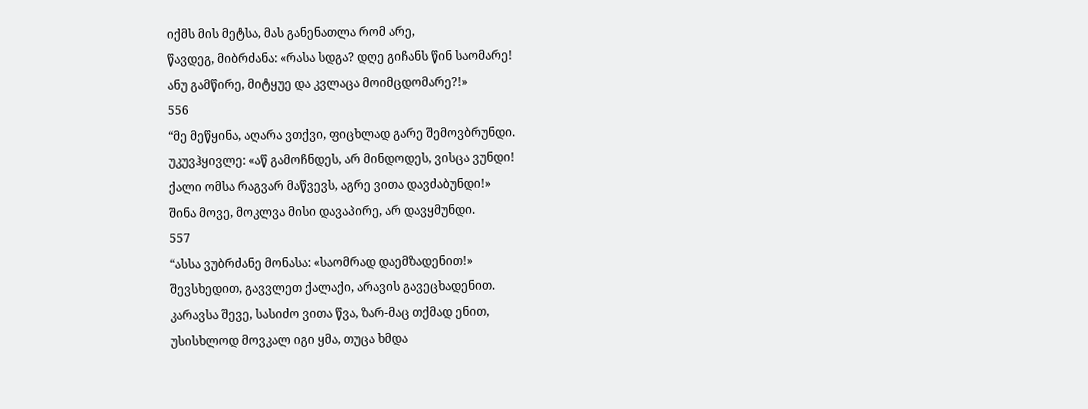იქმს მის მეტსა, მას განენათლა რომ არე,
წავდეგ, მიბრძანა: «რასა სდგა? დღე გიჩანს წინ საომარე!
ანუ გამწირე, მიტყუე და კვლაცა მოიმცდომარე?!»
556
“მე მეწყინა, აღარა ვთქვი, ფიცხლად გარე შემოვბრუნდი.
უკუვჰყივლე: «აწ გამოჩნდეს, არ მინდოდეს, ვისცა ვუნდი!
ქალი ომსა რაგვარ მაწვევს, აგრე ვითა დავძაბუნდი!»
შინა მოვე, მოკლვა მისი დავაპირე, არ დავყმუნდი.
557
“ასსა ვუბრძანე მონასა: «საომრად დაემზადენით!»
შევსხედით, გავვლეთ ქალაქი, არავის გავეცხადენით.
კარავსა შევე, სასიძო ვითა წვა, ზარ-მაც თქმად ენით,
უსისხლოდ მოვკალ იგი ყმა, თუცა ხმდა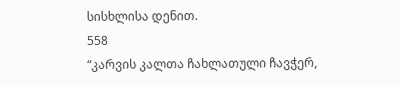სისხლისა დენით.
558
“კარვის კალთა ჩახლათული ჩავჭერ,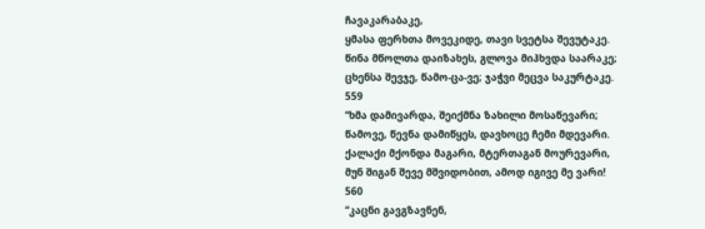ჩავაკარაბაკე,
ყმასა ფერხთა მოვეკიდე, თავი სვეტსა შევუტაკე.
წინა მწოლთა დაიზახეს, გლოვა მიჰხვდა საარაკე;
ცხენსა შევჯე, წამო-ცა-ვე; ჯაჭვი მეცვა საკურტაკე.
559
“ხმა დამივარდა, შეიქმნა ზახილი მოსაწევარი;
წამოვე, წევნა დამიწყეს, დავხოცე ჩემი მდევარი.
ქალაქი მქონდა მაგარი, მტერთაგან მოურევარი,
მუნ შიგან შევე მშვიდობით, ამოდ იგივე მე ვარი!
560
“კაცნი გავგზავნენ,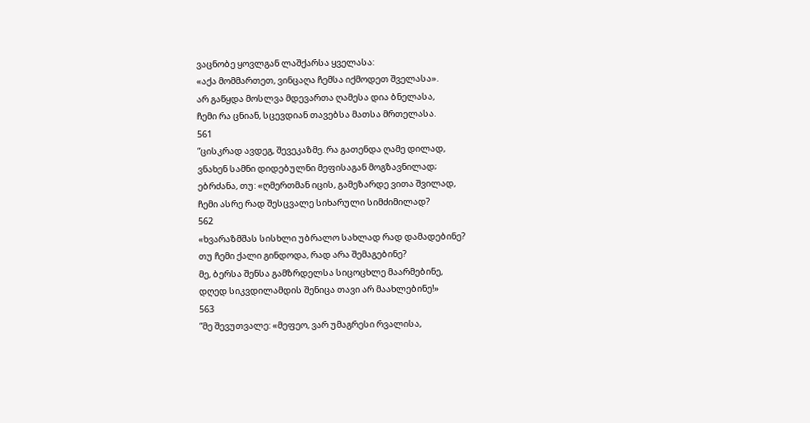ვაცნობე ყოვლგან ლაშქარსა ყველასა:
«აქა მომმართეთ, ვინცაღა ჩემსა იქმოდეთ შველასა».
არ გაწყდა მოსლვა მდევართა ღამესა დია ბნელასა,
ჩემი რა ცნიან, სცევდიან თავებსა მათსა მრთელასა.
561
“ცისკრად ავდეგ, შევეკაზმე. რა გათენდა ღამე დილად,
ვნახენ სამნი დიდებულნი მეფისაგან მოგზავნილად;
ებრძანა, თუ: «ღმერთმან იცის, გამეზარდე ვითა შვილად,
ჩემი ასრე რად შესცვალე სიხარული სიმძიმილად?
562
«ხვარაზმშას სისხლი უბრალო სახლად რად დამადებინე?
თუ ჩემი ქალი გინდოდა, რად არა შემაგებინე?
მე, ბერსა შენსა გამზრდელსა სიცოცხლე მაარმებინე,
დღედ სიკვდილამდის შენიცა თავი არ მაახლებინე!»
563
“მე შევუთვალე: «მეფეო, ვარ უმაგრესი რვალისა,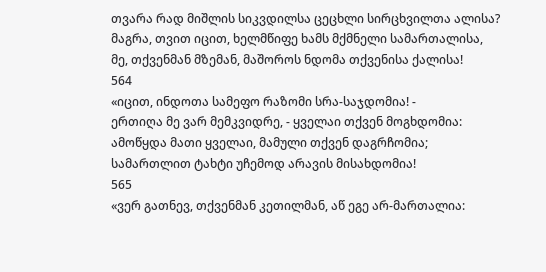თვარა რად მიშლის სიკვდილსა ცეცხლი სირცხვილთა ალისა?
მაგრა, თვით იცით, ხელმწიფე ხამს მქმნელი სამართალისა,
მე, თქვენმან მზემან, მაშოროს ნდომა თქვენისა ქალისა!
564
«იცით, ინდოთა სამეფო რაზომი სრა-საჯდომია! -
ერთიღა მე ვარ მემკვიდრე, - ყველაი თქვენ მოგხდომია:
ამოწყდა მათი ყველაი, მამული თქვენ დაგრჩომია;
სამართლით ტახტი უჩემოდ არავის მისახდომია!
565
«ვერ გათნევ, თქვენმან კეთილმან, აწ ეგე არ-მართალია: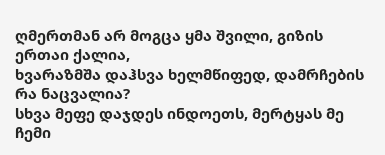ღმერთმან არ მოგცა ყმა შვილი, გიზის ერთაი ქალია,
ხვარაზმშა დაჰსვა ხელმწიფედ, დამრჩების რა ნაცვალია?
სხვა მეფე დაჯდეს ინდოეთს, მერტყას მე ჩემი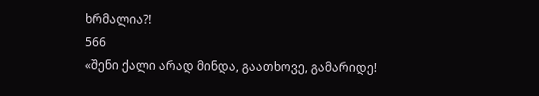ხრმალია?!
566
«შენი ქალი არად მინდა, გაათხოვე, გამარიდე!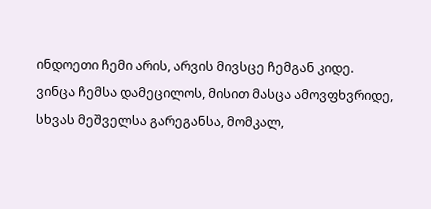ინდოეთი ჩემი არის, არვის მივსცე ჩემგან კიდე.
ვინცა ჩემსა დამეცილოს, მისით მასცა ამოვფხვრიდე,
სხვას მეშველსა გარეგანსა, მომკალ,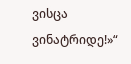ვისცა ვინატრიდე!»“